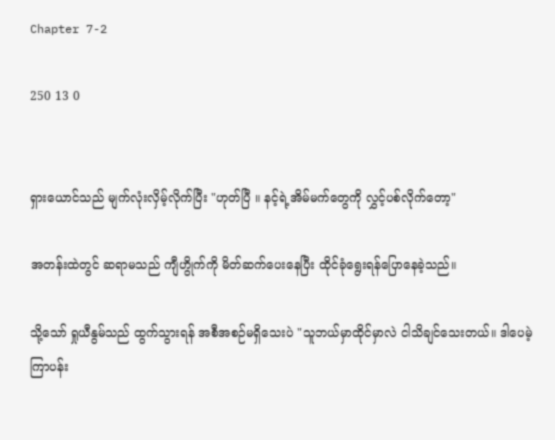Chapter 7-2

250 13 0


ရှားယောင်သည် မျက်လုံးလှိမ့်လိုက်ပြီး "ဟုတ်ပြီ ။ နင့်ရဲ့အိမ်မက်တွေကို လွှင့်ပစ်လိုက်တော့"

အတန်းထဲတွင် ဆရာမသည် ကျီဟွိုက်ကို မိတ်ဆက်ပေးနေပြီး ထိုင်ခုံရွေးရန်ပြောနေခဲ့သည်။

သို့သော် ရှုယီနွမ်သည် ထွက်သွားရန် အစီအစဉ်မရှိသေးပဲ "သူဘယ်မှာထိုင်မှာလဲ ငါသိချင်သေးတယ်။ ဒါပေမဲ့ ကြာပန်း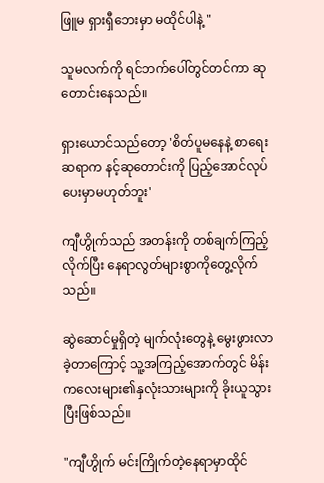ဖြူမ ရှားရှီဘေးမှာ မထိုင်ပါနဲ့ "

သူမလက်ကို ရင်ဘက်ပေါ်တွင်တင်ကာ ဆုတောင်းနေသည်။

ရှားယောင်သည်တော့ 'စိတ်ပူမနေနဲ့ စာရေးဆရာက နင့်ဆုတောင်းကို ပြည့်အောင်လုပ်ပေးမှာမဟုတ်ဘူး'

ကျီဟွိုက်သည် အတန်းကို တစ်ချက်ကြည့်လိုက်ပြီး နေရာလွတ်များစွာကိုတွေ့လိုက်သည်။

ဆွဲဆောင်မှုရှိတဲ့ မျက်လုံးတွေနဲ့ မွေးဖွားလာခဲ့တာကြောင့် သူ့အကြည့်အောက်တွင် မိန်းကလေးများ၏နှလုံးသားများကို ခိုးယူသွားပြီးဖြစ်သည်။

"ကျီဟွိုက် မင်းကြိုက်တဲ့နေရာမှာထိုင်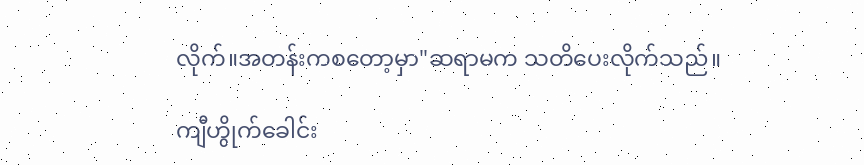လိုက်။အတန်းကစတော့မှာ"ဆရာမက သတိပေးလိုက်သည်။

ကျီဟွိုက်ခေါင်း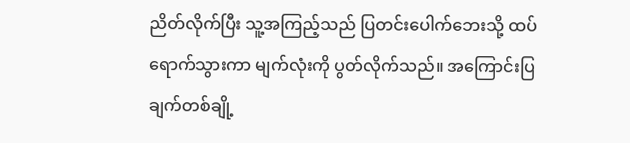ညိတ်လိုက်ပြီး သူ့အကြည့်သည် ပြတင်းပေါက်ဘေးသို့ ထပ်ရောက်သွားကာ မျက်လုံးကို ပွတ်လိုက်သည်။ အကြောင်းပြချက်တစ်ချို့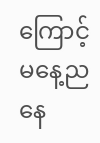ကြောင့် မနေ့ညနေ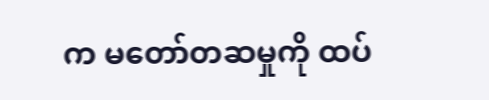က မတော်တဆမှုကို ထပ်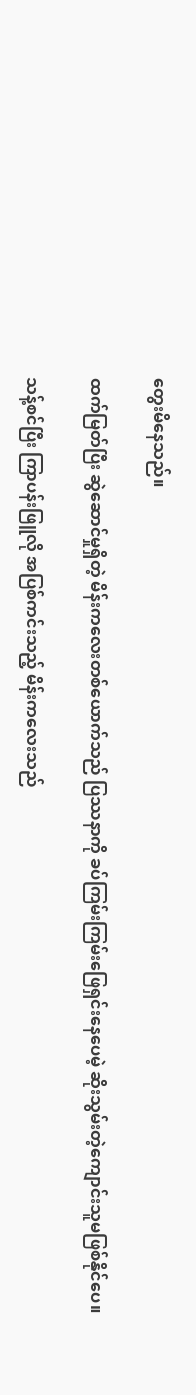တွေးမိနေသည်။

ထက်မြတ်ပြီး ဆွဲဆောင်မှုရှိတဲ့ မိန်းကလေးတစ်ယောက်သည် ပြဿနာကို ခပ်ကြမ်းကြမ်းဖြေရှင်းနေပေမဲ့ ဆိုးသွမ်းတဲ့ကျောင်းသူမဖြစ်နိုင်ပေ။

သန့်စင်ပြီး ကြာပန်းဖြူလို အပြစ်ကင်းသည့် မိန်းကလေးသည်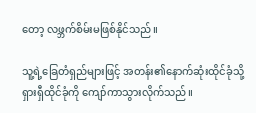တော့ လဖ္ဘက်စိမ်းမဖြစ်နိုင်သည်။

သူ့ရဲ့ခြေတံရှည်များဖြင့် အတန်း၏နောက်ဆုံးထိုင်ခုံသို့ ရှားရှီထိုင်ခုံကို ကျော်ကာသွားလိုက်သည်။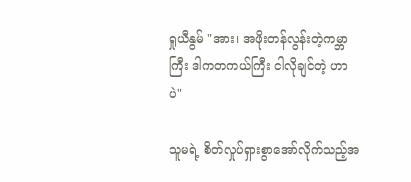ရှုယီနွမ် "အား၊ အဖိုးတန်လွန်းတဲ့ကမ္ဘာကြီး ဒါကတကယ်ကြီး ငါလိုချင်တဲ့ ဟာပဲ"

သူမရဲ့ စိတ်လှုပ်ရှားစွာအော်လိုက်သည့်အ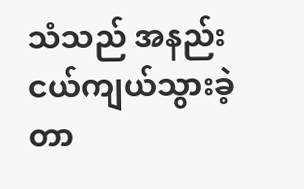သံသည် အနည်းငယ်ကျယ်သွားခဲ့တာ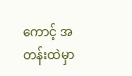ကောင့် အတန်းထဲမှာ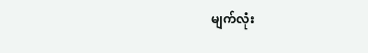မျက်လုံး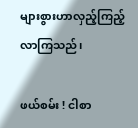များစွားဟာလှည့်ကြည့်လာကြသည်၊

ဖယ်စမ်း ! ငါစာ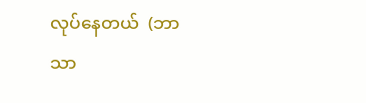လုပ်နေတယ်  (ဘာသာ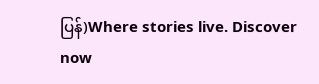ပြန်)Where stories live. Discover now